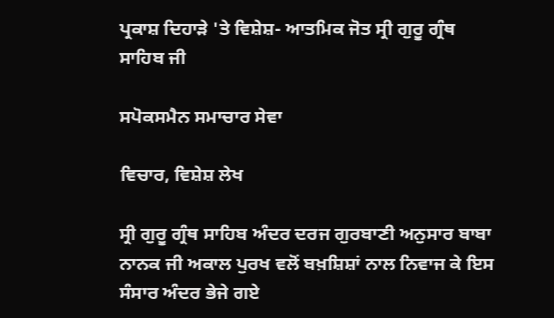ਪ੍ਰਕਾਸ਼ ਦਿਹਾੜੇ 'ਤੇ ਵਿਸ਼ੇਸ਼- ਆਤਮਿਕ ਜੋਤ ਸ੍ਰੀ ਗੁਰੂ ਗ੍ਰੰਥ ਸਾਹਿਬ ਜੀ

ਸਪੋਕਸਮੈਨ ਸਮਾਚਾਰ ਸੇਵਾ

ਵਿਚਾਰ, ਵਿਸ਼ੇਸ਼ ਲੇਖ

ਸ੍ਰੀ ਗੁਰੂ ਗ੍ਰੰਥ ਸਾਹਿਬ ਅੰਦਰ ਦਰਜ ਗੁਰਬਾਣੀ ਅਨੁਸਾਰ ਬਾਬਾ ਨਾਨਕ ਜੀ ਅਕਾਲ ਪੁਰਖ ਵਲੋਂ ਬਖ਼ਸ਼ਿਸ਼ਾਂ ਨਾਲ ਨਿਵਾਜ ਕੇ ਇਸ ਸੰਸਾਰ ਅੰਦਰ ਭੇਜੇ ਗਏ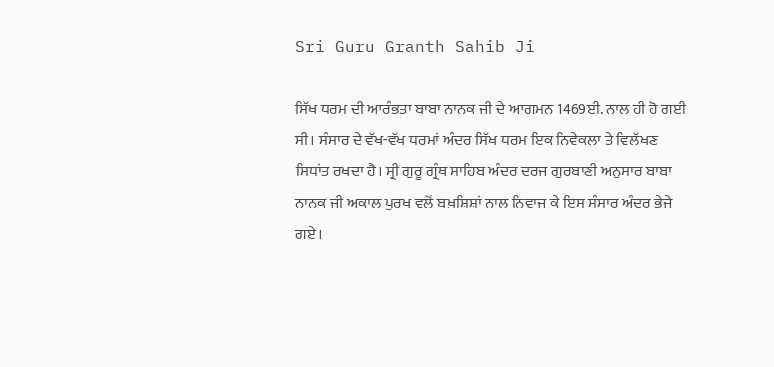Sri Guru Granth Sahib Ji

ਸਿੱਖ ਧਰਮ ਦੀ ਆਰੰਭਤਾ ਬਾਬਾ ਨਾਨਕ ਜੀ ਦੇ ਆਗਮਨ 1469ਈ. ਨਾਲ ਹੀ ਹੋ ਗਈ ਸੀ। ਸੰਸਾਰ ਦੇ ਵੱਖ-ਵੱਖ ਧਰਮਾਂ ਅੰਦਰ ਸਿੱਖ ਧਰਮ ਇਕ ਨਿਵੇਕਲਾ ਤੇ ਵਿਲੱਖਣ ਸਿਧਾਂਤ ਰਖਦਾ ਹੈ। ਸ੍ਰੀ ਗੁਰੂ ਗ੍ਰੰਥ ਸਾਹਿਬ ਅੰਦਰ ਦਰਜ ਗੁਰਬਾਣੀ ਅਨੁਸਾਰ ਬਾਬਾ ਨਾਨਕ ਜੀ ਅਕਾਲ ਪੁਰਖ ਵਲੋਂ ਬਖ਼ਸ਼ਿਸ਼ਾਂ ਨਾਲ ਨਿਵਾਜ ਕੇ ਇਸ ਸੰਸਾਰ ਅੰਦਰ ਭੇਜੇ ਗਏ।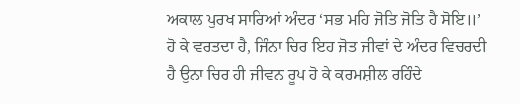ਅਕਾਲ ਪੁਰਖ ਸਾਰਿਆਂ ਅੰਦਰ ‘ਸਭ ਮਹਿ ਜੋਤਿ ਜੋਤਿ ਹੈ ਸੋਇ॥’ ਹੋ ਕੇ ਵਰਤਦਾ ਹੈ, ਜਿੰਨਾ ਚਿਰ ਇਹ ਜੋਤ ਜੀਵਾਂ ਦੇ ਅੰਦਰ ਵਿਚਰਦੀ ਹੈ ਉਨਾ ਚਿਰ ਹੀ ਜੀਵਨ ਰੂਪ ਹੋ ਕੇ ਕਰਮਸ਼ੀਲ ਰਹਿੰਦੇ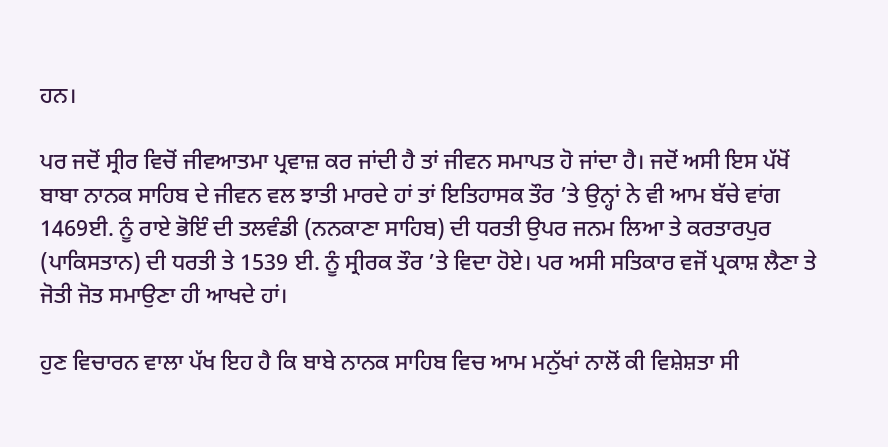ਹਨ।

ਪਰ ਜਦੋਂ ਸ੍ਰੀਰ ਵਿਚੋਂ ਜੀਵਆਤਮਾ ਪ੍ਰਵਾਜ਼ ਕਰ ਜਾਂਦੀ ਹੈ ਤਾਂ ਜੀਵਨ ਸਮਾਪਤ ਹੋ ਜਾਂਦਾ ਹੈ। ਜਦੋਂ ਅਸੀ ਇਸ ਪੱਖੋਂ ਬਾਬਾ ਨਾਨਕ ਸਾਹਿਬ ਦੇ ਜੀਵਨ ਵਲ ਝਾਤੀ ਮਾਰਦੇ ਹਾਂ ਤਾਂ ਇਤਿਹਾਸਕ ਤੌਰ ’ਤੇ ਉਨ੍ਹਾਂ ਨੇ ਵੀ ਆਮ ਬੱਚੇ ਵਾਂਗ 1469ਈ. ਨੂੰ ਰਾਏ ਭੋਇੰ ਦੀ ਤਲਵੰਡੀ (ਨਨਕਾਣਾ ਸਾਹਿਬ) ਦੀ ਧਰਤੀ ਉਪਰ ਜਨਮ ਲਿਆ ਤੇ ਕਰਤਾਰਪੁਰ (ਪਾਕਿਸਤਾਨ) ਦੀ ਧਰਤੀ ਤੇ 1539 ਈ. ਨੂੰ ਸ੍ਰੀਰਕ ਤੌਰ ’ਤੇ ਵਿਦਾ ਹੋਏ। ਪਰ ਅਸੀ ਸਤਿਕਾਰ ਵਜੋਂ ਪ੍ਰਕਾਸ਼ ਲੈਣਾ ਤੇ ਜੋਤੀ ਜੋਤ ਸਮਾਉਣਾ ਹੀ ਆਖਦੇ ਹਾਂ।

ਹੁਣ ਵਿਚਾਰਨ ਵਾਲਾ ਪੱਖ ਇਹ ਹੈ ਕਿ ਬਾਬੇ ਨਾਨਕ ਸਾਹਿਬ ਵਿਚ ਆਮ ਮਨੁੱਖਾਂ ਨਾਲੋਂ ਕੀ ਵਿਸ਼ੇਸ਼ਤਾ ਸੀ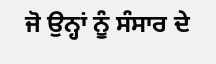ਜੋ ਉਨ੍ਹਾਂ ਨੂੰ ਸੰਸਾਰ ਦੇ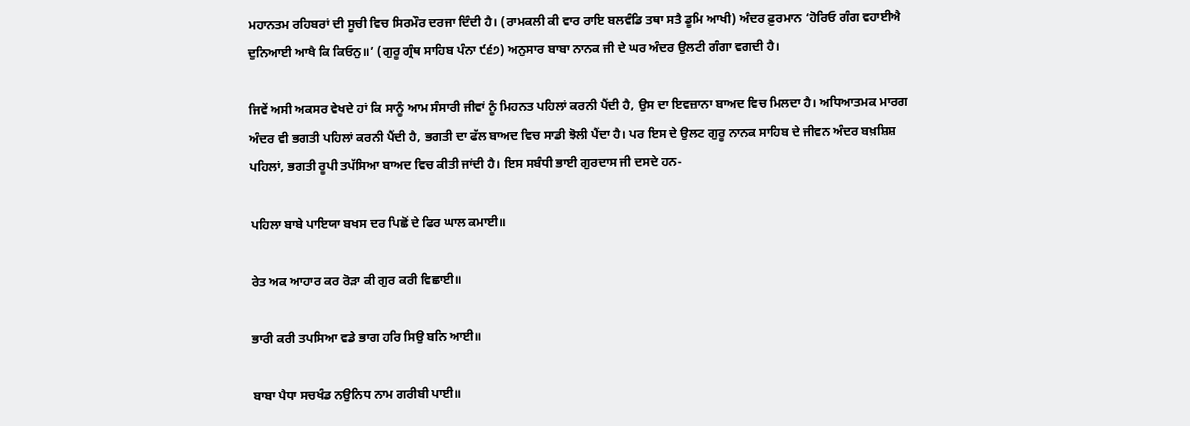ਮਹਾਨਤਮ ਰਹਿਬਰਾਂ ਦੀ ਸੂਚੀ ਵਿਚ ਸਿਰਮੌਰ ਦਰਜਾ ਦਿੰਦੀ ਹੈ। (ਰਾਮਕਲੀ ਕੀ ਵਾਰ ਰਾਇ ਬਲਵੰਡਿ ਤਥਾ ਸਤੈ ਡੂਮਿ ਆਖੀ) ਅੰਦਰ ਫ਼ੁਰਮਾਨ ‘ਹੋਰਿਓ ਗੰਗ ਵਹਾਈਐ ਦੁਨਿਆਈ ਆਖੈ ਕਿ ਕਿਓਨੁ॥’ (ਗੁਰੂ ਗ੍ਰੰਥ ਸਾਹਿਬ ਪੰਨਾ ੯੬੭) ਅਨੁਸਾਰ ਬਾਬਾ ਨਾਨਕ ਜੀ ਦੇ ਘਰ ਅੰਦਰ ਉਲਟੀ ਗੰਗਾ ਵਗਦੀ ਹੈ।

ਜਿਵੇਂ ਅਸੀ ਅਕਸਰ ਵੇਖਦੇ ਹਾਂ ਕਿ ਸਾਨੂੰ ਆਮ ਸੰਸਾਰੀ ਜੀਵਾਂ ਨੂੰ ਮਿਹਨਤ ਪਹਿਲਾਂ ਕਰਨੀ ਪੈਂਦੀ ਹੈ, ਉਸ ਦਾ ਇਵਜ਼ਾਨਾ ਬਾਅਦ ਵਿਚ ਮਿਲਦਾ ਹੈ। ਅਧਿਆਤਮਕ ਮਾਰਗ ਅੰਦਰ ਵੀ ਭਗਤੀ ਪਹਿਲਾਂ ਕਰਨੀ ਪੈਂਦੀ ਹੈ, ਭਗਤੀ ਦਾ ਫੱਲ ਬਾਅਦ ਵਿਚ ਸਾਡੀ ਝੋਲੀ ਪੈਂਦਾ ਹੈ। ਪਰ ਇਸ ਦੇ ਉਲਟ ਗੁਰੂ ਨਾਨਕ ਸਾਹਿਬ ਦੇ ਜੀਵਨ ਅੰਦਰ ਬਖ਼ਸ਼ਿਸ਼ ਪਹਿਲਾਂ, ਭਗਤੀ ਰੂਪੀ ਤਪੱਸਿਆ ਬਾਅਦ ਵਿਚ ਕੀਤੀ ਜਾਂਦੀ ਹੈ। ਇਸ ਸਬੰਧੀ ਭਾਈ ਗੁਰਦਾਸ ਜੀ ਦਸਦੇ ਹਨ-

ਪਹਿਲਾ ਬਾਬੇ ਪਾਇਯਾ ਬਖਸ ਦਰ ਪਿਛੋਂ ਦੇ ਫਿਰ ਘਾਲ ਕਮਾਈ॥

ਰੇਤ ਅਕ ਆਹਾਰ ਕਰ ਰੋੜਾ ਕੀ ਗੁਰ ਕਰੀ ਵਿਛਾਈ॥

ਭਾਰੀ ਕਰੀ ਤਪਸਿਆ ਵਡੇ ਭਾਗ ਹਰਿ ਸਿਉ ਬਨਿ ਆਈ॥

ਬਾਬਾ ਪੈਧਾ ਸਚਖੰਡ ਨਉਨਿਧ ਨਾਮ ਗਰੀਬੀ ਪਾਈ॥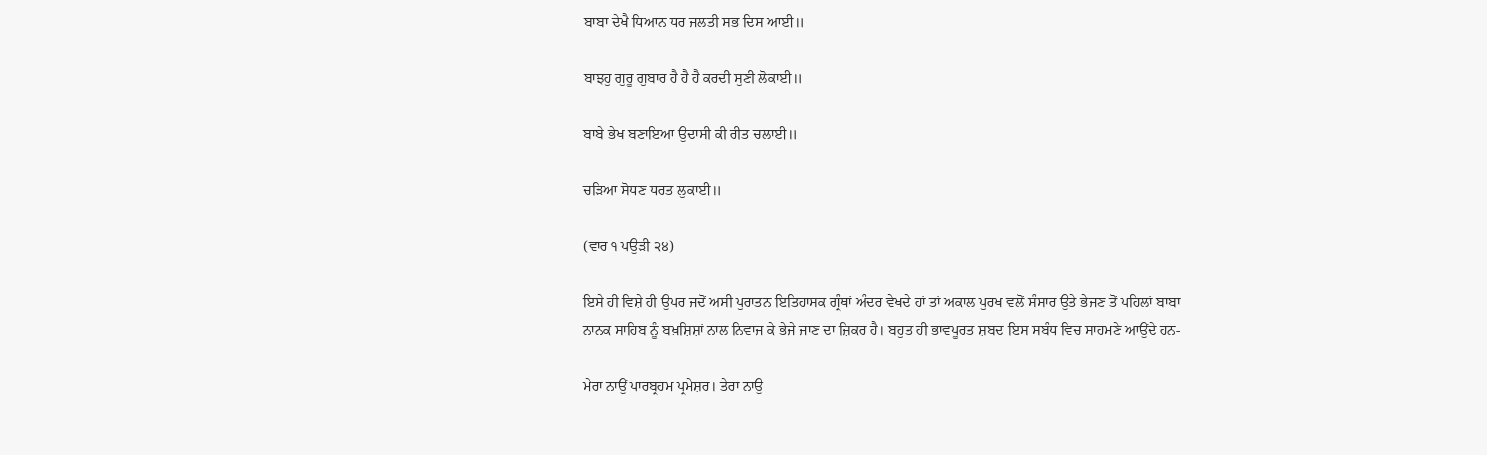ਬਾਬਾ ਦੇਖੈ ਧਿਆਨ ਧਰ ਜਲਤੀ ਸਭ ਦਿਸ ਆਈ॥

ਬਾਝਹੁ ਗੁਰੂ ਗੁਬਾਰ ਹੈ ਹੈ ਹੈ ਕਰਦੀ ਸੁਣੀ ਲੋਕਾਈ॥

ਬਾਬੇ ਭੇਖ ਬਣਾਇਆ ਉਦਾਸੀ ਕੀ ਰੀਤ ਚਲਾਈ॥

ਚੜਿਆ ਸੋਧਣ ਧਰਤ ਲੁਕਾਈ॥

(ਵਾਰ ੧ ਪਉੜੀ ੨੪)

ਇਸੇ ਹੀ ਵਿਸ਼ੇ ਹੀ ਉਪਰ ਜਦੋਂ ਅਸੀ ਪੁਰਾਤਨ ਇਤਿਹਾਸਕ ਗ੍ਰੰਥਾਂ ਅੰਦਰ ਵੇਖਦੇ ਹਾਂ ਤਾਂ ਅਕਾਲ ਪੁਰਖ ਵਲੋਂ ਸੰਸਾਰ ਉਤੇ ਭੇਜਣ ਤੋਂ ਪਹਿਲਾਂ ਬਾਬਾ ਨਾਨਕ ਸਾਹਿਬ ਨੂੰ ਬਖ਼ਸ਼ਿਸ਼ਾਂ ਨਾਲ ਨਿਵਾਜ ਕੇ ਭੇਜੇ ਜਾਣ ਦਾ ਜ਼ਿਕਰ ਹੈ। ਬਹੁਤ ਹੀ ਭਾਵਪੂਰਤ ਸ਼ਬਦ ਇਸ ਸਬੰਧ ਵਿਚ ਸਾਹਮਣੇ ਆਉਂਦੇ ਹਨ-

ਮੇਰਾ ਨਾਉਂ ਪਾਰਬ੍ਰਹਮ ਪ੍ਰਮੇਸ਼ਰ। ਤੇਰਾ ਨਾਉ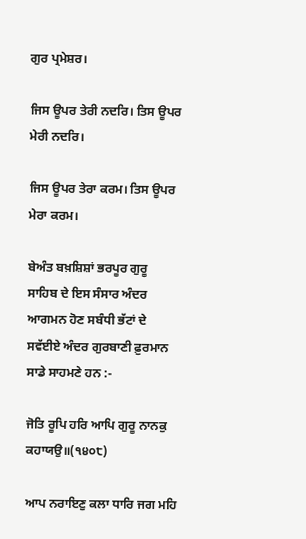ਗੁਰ ਪ੍ਰਮੇਸ਼ਰ।

ਜਿਸ ਊਪਰ ਤੇਰੀ ਨਦਰਿ। ਤਿਸ ਊਪਰ ਮੇਰੀ ਨਦਰਿ।

ਜਿਸ ਊਪਰ ਤੇਰਾ ਕਰਮ। ਤਿਸ ਊਪਰ ਮੇਰਾ ਕਰਮ।

ਬੇਅੰਤ ਬਖ਼ਸ਼ਿਸ਼ਾਂ ਭਰਪੂਰ ਗੁਰੂ ਸਾਹਿਬ ਦੇ ਇਸ ਸੰਸਾਰ ਅੰਦਰ ਆਗਮਨ ਹੋਣ ਸਬੰਧੀ ਭੱਟਾਂ ਦੇ ਸਵੱਈਏ ਅੰਦਰ ਗੁਰਬਾਣੀ ਫ਼ੁਰਮਾਨ ਸਾਡੇ ਸਾਹਮਣੇ ਹਨ :-

ਜੋਤਿ ਰੂਪਿ ਹਰਿ ਆਪਿ ਗੁਰੂ ਨਾਨਕੁ ਕਹਾਯਉ॥(੧੪੦੮)

ਆਪ ਨਰਾਇਣੁ ਕਲਾ ਧਾਰਿ ਜਗ ਮਹਿ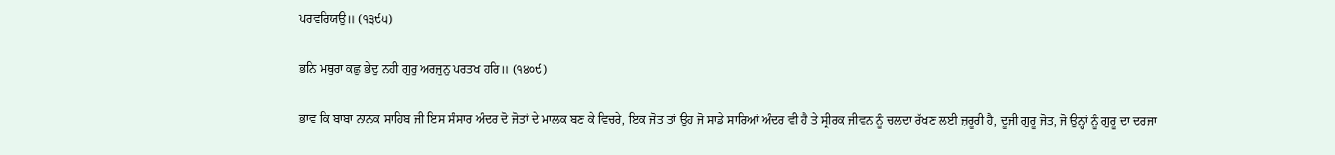ਪਰਵਰਿਯਉ॥ (੧੩੯੫)

ਭਨਿ ਮਥੁਰਾ ਕਛੁ ਭੇਦੁ ਨਹੀ ਗੁਰੁ ਅਰਜੁਨੁ ਪਰਤਖ ਹਰਿ॥ (੧੪੦੯)

ਭਾਵ ਕਿ ਬਾਬਾ ਨਾਨਕ ਸਾਹਿਬ ਜੀ ਇਸ ਸੰਸਾਰ ਅੰਦਰ ਦੋ ਜੋਤਾਂ ਦੇ ਮਾਲਕ ਬਣ ਕੇ ਵਿਚਰੇ, ਇਕ ਜੋਤ ਤਾਂ ਉਹ ਜੋ ਸਾਡੇ ਸਾਰਿਆਂ ਅੰਦਰ ਵੀ ਹੈ ਤੇ ਸ੍ਰੀਰਕ ਜੀਵਨ ਨੂੰ ਚਲਦਾ ਰੱਖਣ ਲਈ ਜ਼ਰੂਰੀ ਹੈ, ਦੂਜੀ ਗੁਰੂ ਜੋਤ, ਜੋ ਉਨ੍ਹਾਂ ਨੂੰ ਗੁਰੂ ਦਾ ਦਰਜਾ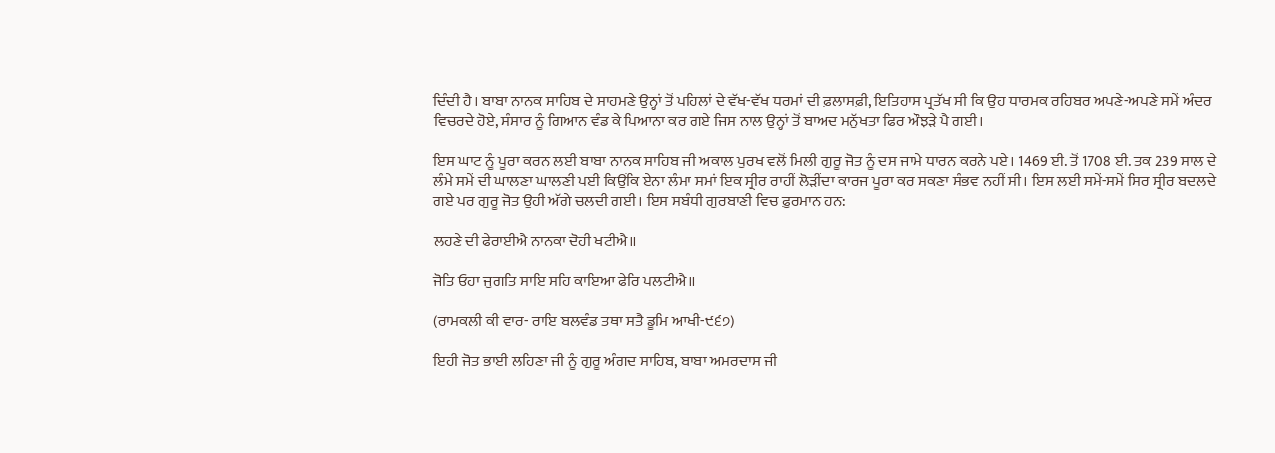ਦਿੰਦੀ ਹੈ। ਬਾਬਾ ਨਾਨਕ ਸਾਹਿਬ ਦੇ ਸਾਹਮਣੇ ਉਨ੍ਹਾਂ ਤੋਂ ਪਹਿਲਾਂ ਦੇ ਵੱਖ-ਵੱਖ ਧਰਮਾਂ ਦੀ ਫ਼ਲਾਸਫ਼ੀ, ਇਤਿਹਾਸ ਪ੍ਰਤੱਖ ਸੀ ਕਿ ਉਹ ਧਾਰਮਕ ਰਹਿਬਰ ਅਪਣੇ-ਅਪਣੇ ਸਮੇਂ ਅੰਦਰ ਵਿਚਰਦੇ ਹੋਏ, ਸੰਸਾਰ ਨੂੰ ਗਿਆਨ ਵੰਡ ਕੇ ਪਿਆਨਾ ਕਰ ਗਏ ਜਿਸ ਨਾਲ ਉਨ੍ਹਾਂ ਤੋਂ ਬਾਅਦ ਮਨੁੱਖਤਾ ਫਿਰ ਔਝੜੇ ਪੈ ਗਈ।

ਇਸ ਘਾਟ ਨੂੰ ਪੂਰਾ ਕਰਨ ਲਈ ਬਾਬਾ ਨਾਨਕ ਸਾਹਿਬ ਜੀ ਅਕਾਲ ਪੁਰਖ ਵਲੋਂ ਮਿਲੀ ਗੁਰੂ ਜੋਤ ਨੂੰ ਦਸ ਜਾਮੇ ਧਾਰਨ ਕਰਨੇ ਪਏ। 1469 ਈ. ਤੋਂ 1708 ਈ. ਤਕ 239 ਸਾਲ ਦੇ ਲੰਮੇ ਸਮੇਂ ਦੀ ਘਾਲਣਾ ਘਾਲਣੀ ਪਈ ਕਿਉਂਕਿ ਏਨਾ ਲੰਮਾ ਸਮਾਂ ਇਕ ਸ੍ਰੀਰ ਰਾਹੀਂ ਲੋੜੀਂਦਾ ਕਾਰਜ ਪੂਰਾ ਕਰ ਸਕਣਾ ਸੰਭਵ ਨਹੀਂ ਸੀ। ਇਸ ਲਈ ਸਮੇਂ-ਸਮੇਂ ਸਿਰ ਸ੍ਰੀਰ ਬਦਲਦੇ ਗਏ ਪਰ ਗੁਰੂ ਜੋਤ ਉਹੀ ਅੱਗੇ ਚਲਦੀ ਗਈ। ਇਸ ਸਬੰਧੀ ਗੁਰਬਾਣੀ ਵਿਚ ਫ਼ੁਰਮਾਨ ਹਨ:

ਲਹਣੇ ਦੀ ਫੇਰਾਈਐ ਨਾਨਕਾ ਦੋਹੀ ਖਟੀਐ॥

ਜੋਤਿ ਓਹਾ ਜੁਗਤਿ ਸਾਇ ਸਹਿ ਕਾਇਆ ਫੇਰਿ ਪਲਟੀਐ॥

(ਰਾਮਕਲੀ ਕੀ ਵਾਰ- ਰਾਇ ਬਲਵੰਡ ਤਥਾ ਸਤੈ ਡੂਮਿ ਆਖੀ-੯੬੭)

ਇਹੀ ਜੋਤ ਭਾਈ ਲਹਿਣਾ ਜੀ ਨੂੰ ਗੁਰੂ ਅੰਗਦ ਸਾਹਿਬ, ਬਾਬਾ ਅਮਰਦਾਸ ਜੀ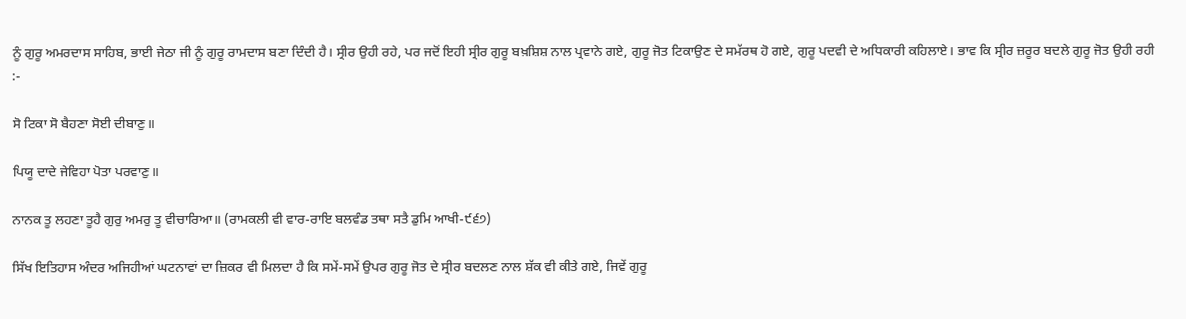ਨੂੰ ਗੁਰੂ ਅਮਰਦਾਸ ਸਾਹਿਬ, ਭਾਈ ਜੇਠਾ ਜੀ ਨੂੰ ਗੁਰੂ ਰਾਮਦਾਸ ਬਣਾ ਦਿੰਦੀ ਹੈ। ਸ੍ਰੀਰ ਉਹੀ ਰਹੇ, ਪਰ ਜਦੋਂ ਇਹੀ ਸ੍ਰੀਰ ਗੁਰੂ ਬਖ਼ਸ਼ਿਸ਼ ਨਾਲ ਪ੍ਰਵਾਨੇ ਗਏ, ਗੁਰੂ ਜੋਤ ਟਿਕਾਉਣ ਦੇ ਸਮੱਰਥ ਹੋ ਗਏ, ਗੁਰੂ ਪਦਵੀ ਦੇ ਅਧਿਕਾਰੀ ਕਹਿਲਾਏ। ਭਾਵ ਕਿ ਸ੍ਰੀਰ ਜ਼ਰੂਰ ਬਦਲੇ ਗੁਰੂ ਜੋਤ ਉਹੀ ਰਹੀ :-

ਸੋ ਟਿਕਾ ਸੋ ਬੈਹਣਾ ਸੋਈ ਦੀਬਾਣੁ॥

ਪਿਯੂ ਦਾਦੇ ਜੇਵਿਹਾ ਪੋਤਾ ਪਰਵਾਣੁ॥

ਨਾਨਕ ਤੂ ਲਹਣਾ ਤੂਹੈ ਗੁਰੁ ਅਮਰੁ ਤੂ ਵੀਚਾਰਿਆ॥ (ਰਾਮਕਲੀ ਵੀ ਵਾਰ-ਰਾਇ ਬਲਵੰਡ ਤਥਾ ਸਤੈ ਡੁਮਿ ਆਖੀ-੯੬੭)

ਸਿੱਖ ਇਤਿਹਾਸ ਅੰਦਰ ਅਜਿਹੀਆਂ ਘਟਨਾਵਾਂ ਦਾ ਜ਼ਿਕਰ ਵੀ ਮਿਲਦਾ ਹੈ ਕਿ ਸਮੇਂ-ਸਮੇਂ ਉਪਰ ਗੁਰੂ ਜੋਤ ਦੇ ਸ੍ਰੀਰ ਬਦਲਣ ਨਾਲ ਸ਼ੱਕ ਵੀ ਕੀਤੇ ਗਏ, ਜਿਵੇਂ ਗੁਰੂ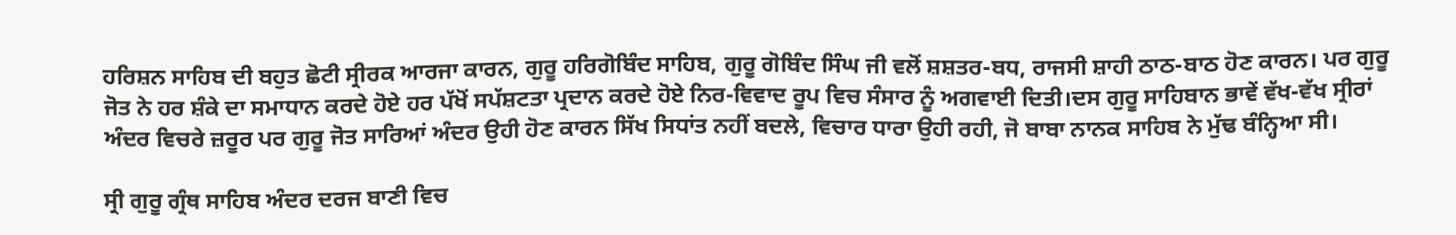ਹਰਿਸ਼ਨ ਸਾਹਿਬ ਦੀ ਬਹੁਤ ਛੋਟੀ ਸ੍ਰੀਰਕ ਆਰਜਾ ਕਾਰਨ, ਗੁਰੂ ਹਰਿਗੋਬਿੰਦ ਸਾਹਿਬ, ਗੁਰੂ ਗੋਬਿੰਦ ਸਿੰਘ ਜੀ ਵਲੋਂ ਸ਼ਸ਼ਤਰ-ਬਧ, ਰਾਜਸੀ ਸ਼ਾਹੀ ਠਾਠ-ਬਾਠ ਹੋਣ ਕਾਰਨ। ਪਰ ਗੁਰੂ ਜੋਤ ਨੇ ਹਰ ਸ਼ੰਕੇ ਦਾ ਸਮਾਧਾਨ ਕਰਦੇ ਹੋਏ ਹਰ ਪੱਖੋਂ ਸਪੱਸ਼ਟਤਾ ਪ੍ਰਦਾਨ ਕਰਦੇ ਹੋਏ ਨਿਰ-ਵਿਵਾਦ ਰੂਪ ਵਿਚ ਸੰਸਾਰ ਨੂੰ ਅਗਵਾਈ ਦਿਤੀ।ਦਸ ਗੁਰੂ ਸਾਹਿਬਾਨ ਭਾਵੇਂ ਵੱਖ-ਵੱਖ ਸ੍ਰੀਰਾਂ ਅੰਦਰ ਵਿਚਰੇ ਜ਼ਰੂਰ ਪਰ ਗੁਰੂ ਜੋਤ ਸਾਰਿਆਂ ਅੰਦਰ ਉਹੀ ਹੋਣ ਕਾਰਨ ਸਿੱਖ ਸਿਧਾਂਤ ਨਹੀਂ ਬਦਲੇ, ਵਿਚਾਰ ਧਾਰਾ ਉਹੀ ਰਹੀ, ਜੋ ਬਾਬਾ ਨਾਨਕ ਸਾਹਿਬ ਨੇ ਮੁੱਢ ਬੰਨ੍ਹਿਆ ਸੀ।

ਸ੍ਰੀ ਗੁਰੂ ਗ੍ਰੰਥ ਸਾਹਿਬ ਅੰਦਰ ਦਰਜ ਬਾਣੀ ਵਿਚ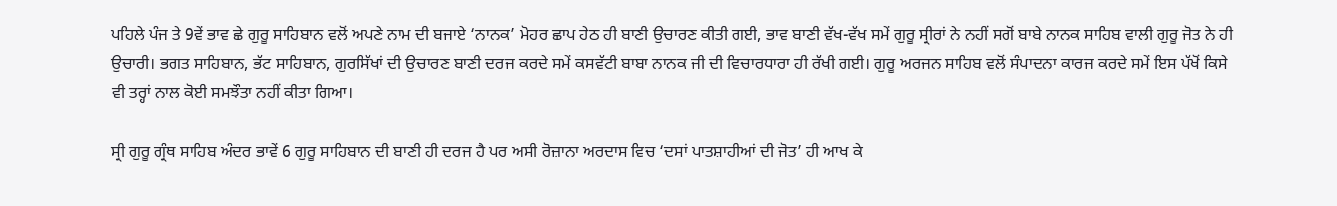ਪਹਿਲੇ ਪੰਜ ਤੇ 9ਵੇਂ ਭਾਵ ਛੇ ਗੁਰੂ ਸਾਹਿਬਾਨ ਵਲੋਂ ਅਪਣੇ ਨਾਮ ਦੀ ਬਜਾਏ ‘ਨਾਨਕ’ ਮੋਹਰ ਛਾਪ ਹੇਠ ਹੀ ਬਾਣੀ ਉਚਾਰਣ ਕੀਤੀ ਗਈ, ਭਾਵ ਬਾਣੀ ਵੱਖ-ਵੱਖ ਸਮੇਂ ਗੁਰੂ ਸ੍ਰੀਰਾਂ ਨੇ ਨਹੀਂ ਸਗੋਂ ਬਾਬੇ ਨਾਨਕ ਸਾਹਿਬ ਵਾਲੀ ਗੁਰੂ ਜੋਤ ਨੇ ਹੀ ਉਚਾਰੀ। ਭਗਤ ਸਾਹਿਬਾਨ, ਭੱਟ ਸਾਹਿਬਾਨ, ਗੁਰਸਿੱਖਾਂ ਦੀ ਉਚਾਰਣ ਬਾਣੀ ਦਰਜ ਕਰਦੇ ਸਮੇਂ ਕਸਵੱਟੀ ਬਾਬਾ ਨਾਨਕ ਜੀ ਦੀ ਵਿਚਾਰਧਾਰਾ ਹੀ ਰੱਖੀ ਗਈ। ਗੁਰੂ ਅਰਜਨ ਸਾਹਿਬ ਵਲੋਂ ਸੰਪਾਦਨਾ ਕਾਰਜ ਕਰਦੇ ਸਮੇਂ ਇਸ ਪੱਖੋਂ ਕਿਸੇ ਵੀ ਤਰ੍ਹਾਂ ਨਾਲ ਕੋਈ ਸਮਝੌਤਾ ਨਹੀਂ ਕੀਤਾ ਗਿਆ।

ਸ੍ਰੀ ਗੁਰੂ ਗ੍ਰੰਥ ਸਾਹਿਬ ਅੰਦਰ ਭਾਵੇਂ 6 ਗੁਰੂ ਸਾਹਿਬਾਨ ਦੀ ਬਾਣੀ ਹੀ ਦਰਜ ਹੈ ਪਰ ਅਸੀ ਰੋਜ਼ਾਨਾ ਅਰਦਾਸ ਵਿਚ ‘ਦਸਾਂ ਪਾਤਸ਼ਾਹੀਆਂ ਦੀ ਜੋਤ’ ਹੀ ਆਖ ਕੇ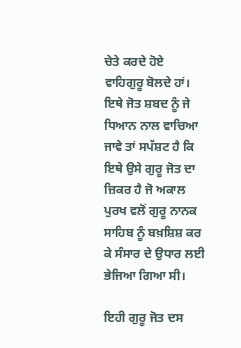ਚੇਤੇ ਕਰਦੇ ਹੋਏ ਵਾਹਿਗੁਰੂ ਬੋਲਦੇ ਹਾਂ। ਇਥੇ ਜੋਤ ਸ਼ਬਦ ਨੂੰ ਜੇ ਧਿਆਨ ਨਾਲ ਵਾਚਿਆ ਜਾਵੇ ਤਾਂ ਸਪੱਸ਼ਟ ਹੈ ਕਿ ਇਥੇ ਉਸੇ ਗੁਰੂ ਜੋਤ ਦਾ ਜ਼ਿਕਰ ਹੈ ਜੋ ਅਕਾਲ ਪੁਰਖ ਵਲੋਂ ਗੁਰੂ ਨਾਨਕ ਸਾਹਿਬ ਨੂੰ ਬਖ਼ਸ਼ਿਸ਼ ਕਰ ਕੇ ਸੰਸਾਰ ਦੇ ਉਧਾਰ ਲਈ ਭੇਜਿਆ ਗਿਆ ਸੀ।

ਇਹੀ ਗੁਰੂ ਜੋਤ ਦਸ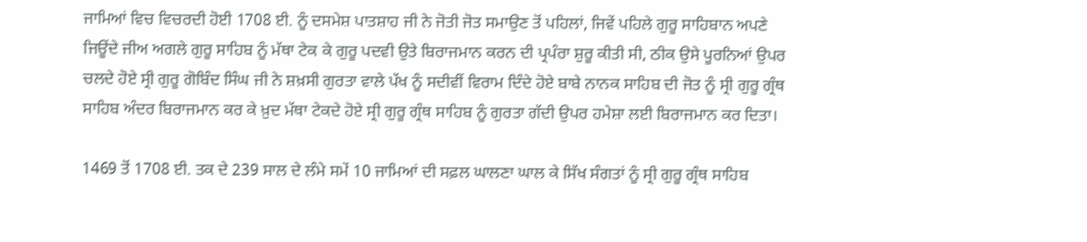ਜਾਮਿਆਂ ਵਿਚ ਵਿਚਰਦੀ ਹੋਈ 1708 ਈ. ਨੂੰ ਦਸਮੇਸ਼ ਪਾਤਸ਼ਾਹ ਜੀ ਨੇ ਜੋਤੀ ਜੋਤ ਸਮਾਉਣ ਤੋਂ ਪਹਿਲਾਂ, ਜਿਵੇਂ ਪਹਿਲੇ ਗੁਰੂ ਸਾਹਿਬਾਨ ਅਪਣੇ ਜਿਊਂਦੇ ਜੀਅ ਅਗਲੇ ਗੁਰੂ ਸਾਹਿਬ ਨੂੰ ਮੱਥਾ ਟੇਕ ਕੇ ਗੁਰੂ ਪਦਵੀ ਉਤੇ ਬਿਰਾਜਮਾਨ ਕਰਨ ਦੀ ਪ੍ਰਪੰਰਾ ਸ਼ੁਰੂ ਕੀਤੀ ਸੀ, ਠੀਕ ਉਸੇ ਪੂਰਨਿਆਂ ਉਪਰ ਚਲਦੇ ਹੋਏ ਸ੍ਰੀ ਗੁਰੂ ਗੋਬਿੰਦ ਸਿੰਘ ਜੀ ਨੇ ਸ਼ਖ਼ਸੀ ਗੁਰਤਾ ਵਾਲੇ ਪੱਖ ਨੂੰ ਸਦੀਵੀਂ ਵਿਰਾਮ ਦਿੰਦੇ ਹੋਏ ਬਾਬੇ ਨਾਨਕ ਸਾਹਿਬ ਦੀ ਜੋਤ ਨੂੰ ਸ੍ਰੀ ਗੁਰੂ ਗ੍ਰੰਥ ਸਾਹਿਬ ਅੰਦਰ ਬਿਰਾਜਮਾਨ ਕਰ ਕੇ ਖ਼ੁਦ ਮੱਥਾ ਟੇਕਦੇ ਹੋਏ ਸ੍ਰੀ ਗੁਰੂ ਗ੍ਰੰਥ ਸਾਹਿਬ ਨੂੰ ਗੁਰਤਾ ਗੱਦੀ ਉਪਰ ਹਮੇਸ਼ਾ ਲਈ ਬਿਰਾਜਮਾਨ ਕਰ ਦਿਤਾ।

1469 ਤੋਂ 1708 ਈ. ਤਕ ਦੇ 239 ਸਾਲ ਦੇ ਲੰਮੇ ਸਮੇਂ 10 ਜਾਮਿਆਂ ਦੀ ਸਫ਼ਲ ਘਾਲਣਾ ਘਾਲ ਕੇ ਸਿੱਖ ਸੰਗਤਾਂ ਨੂੰ ਸ੍ਰੀ ਗੁਰੂ ਗ੍ਰੰਥ ਸਾਹਿਬ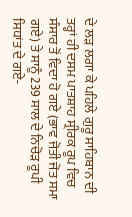ਦੇ ਲੜ ਲਗਾ ਕੇ ਪਹਿਲੇ ਗੁਰੂ ਸਾਹਿਬਾਨ ਦੀ ਤਰ੍ਹਾਂ ਹੀ ਦਸਮ ਪਾਤਸ਼ਾਹ ਸ੍ਰੀਰਕ ਰੂਪ ਵਿਚ ਸੰਸਾਰ ਤੋਂ ਵਿਦਾ ਹੋ ਗਏ (ਭਾਵ ਜੋਤੀ ਜੋਤ ਸਮਾ ਗਏ) ਤੇ ਸਾਨੂੰ 239 ਸਾਲ ਦੇ ਨਿਚੋੜ ਰੂਪੀ ਸਿਧਾਂਤ ਦੇ ਗਏ-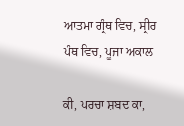ਆਤਮਾ ਗ੍ਰੰਥ ਵਿਚ, ਸ੍ਰੀਰ ਪੰਥ ਵਿਚ, ਪੂਜਾ ਅਕਾਲ

ਕੀ, ਪਰਚਾ ਸ਼ਬਦ ਕਾ,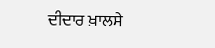ਦੀਦਾਰ ਖ਼ਾਲਸੇ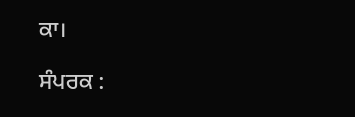ਕਾ।

ਸੰਪਰਕ :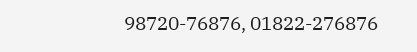98720-76876, 01822-276876